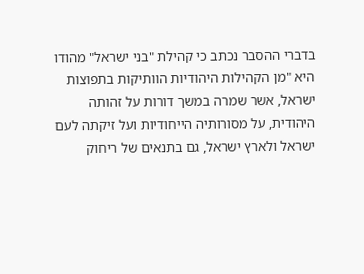בדברי ההסבר נכתב כי קהילת "בני ישראל" מהודו היא "מן הקהילות היהודיות הוותיקות בתפוצות ישראל, אשר שמרה במשך דורות על זהותה היהודית, על מסורותיה הייחודיות ועל זיקתה לעם ישראל ולארץ ישראל, גם בתנאים של ריחוק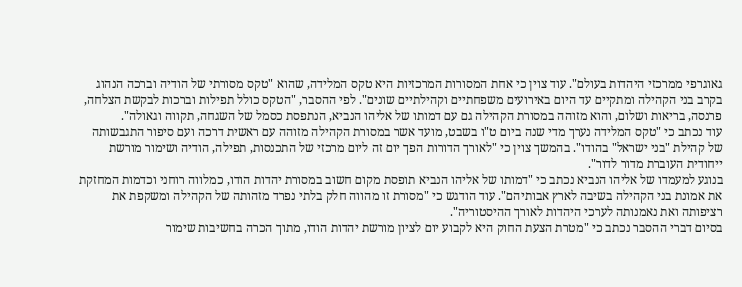גאוגרפי ממרכזי היהדות בעולם". עוד צוין כי אחת המסורות המרכזיות היא טקס המלידה, שהוא "טקס מסורתי של הודיה וברכה הנהוג בקרב בני הקהילה ומתקיים עד היום באירועים משפחתיים וקהילתיים שונים". לפי ההסבר, "הטקס כולל תפילות וברכות לבקשת הצלחה, פרנסה, בריאות ושלום, והוא מזוהה במסורת הקהילה גם עם דמותו של אליהו הנביא, הנתפסת כסמל של השגחה, תקווה וגאולה".
עוד נכתב כי "טקס המלידה נערך מדי שנה ביום ט"ו בשבט, מועד אשר במסורת הקהילה מזוהה עם ראשית דרכה ועם סיפור התגבשותה של קהילת "בני ישראל" בהודו". בהמשך צוין כי "לאורך הדורות הפך יום זה ליום מרכזי של התכנסות, תפילה, הודיה ושימור מורשת ייחודית העוברת מדור לדור".
בנוגע למעמדו של אליהו הנביא נכתב כי "דמותו של אליהו הנביא תופסת מקום חשוב במסורת יהדות הודו, כמלווה רוחני וכדמות המחזקת את אמונת בני הקהילה בשיבה לארץ אבותיהם". עוד הודגש כי "מסורת זו מהווה חלק בלתי נפרד מזהותה של הקהילה ומשקפת את רציפותה ואת נאמנותה לערכי היהדות לאורך ההיסטוריה".
בסיום דברי ההסבר נכתב כי "מטרת הצעת החוק היא לקבוע יום לציון מורשת יהדות הודו, מתוך הכרה בחשיבות שימור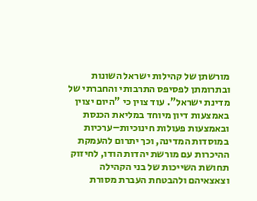מורשתן של קהילות ישראל השונות ובתרומתן לפסיפס התרבותי והחברתי של מדינת ישראל". עוד צוין כי "היום יצוין באמצעות דיון מיוחד במליאת הכנסת ובאמצעות פעולות חינוכיות–ערכיות במוסדות המדינה, וכך יתרום להעמקת ההיכרות עם מורשת יהדות הודו, לחיזוק תחושת השייכות של בני הקהילה וצאצאיהם ולהבטחת העברת מסורת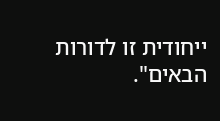ייחודית זו לדורות הבאים".